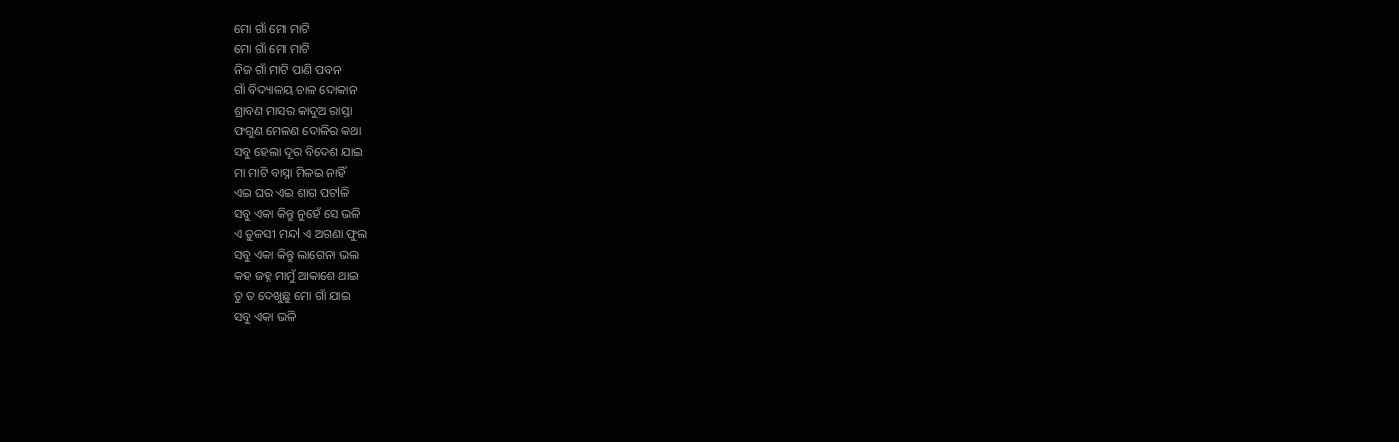ମୋ ଗାଁ ମୋ ମାଟି
ମୋ ଗାଁ ମୋ ମାଟି
ନିଜ ଗାଁ ମାଟି ପାଣି ପବନ
ଗାଁ ବିଦ୍ୟାଳୟ ଚାଳ ଦୋକାନ
ଶ୍ରାବଣ ମାସର କାଦୁଅ ରାସ୍ତା
ଫଗୁଣ ମେଳଣ ଦୋଳିର କଥା
ସବୁ ହେଲା ଦୂର ବିଦେଶ ଯାଇ
ମା ମାଟି ବାସ୍ନା ମିଳଇ ନାହିଁ
ଏଇ ଘର ଏଇ ଶାଗ ପଟlଳି
ସବୁ ଏକା କିନ୍ତୁ ନୁହେଁ ସେ ଭଳି
ଏ ତୁଳସୀ ମନ୍ଦl ଏ ଅଗଣା ଫୁଲ
ସବୁ ଏକା କିନ୍ତୁ ଲାଗେନା ଭଲ
କହ ଜହ୍ନ ମାମୁଁ ଆକାଶେ ଥାଇ
ତୁ ତ ଦେଖୁଛୁ ମୋ ଗାଁ ଯାଇ
ସବୁ ଏକା ଭଳି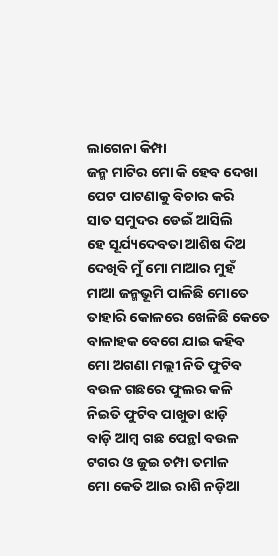ଲାଗେନା କିମ୍ପା
ଜନ୍ମ ମାଟିର ମୋ କି ହେବ ଦେଖା
ପେଟ ପାଟଣାକୁ ବିଚାର କରି
ସାତ ସମୁଦର ଡେଇଁ ଆସିଲି
ହେ ସୂର୍ଯ୍ୟଦେବତା ଆଶିଷ ଦିଅ
ଦେଖିବି ମୁଁ ମୋ ମାଆର ମୁହଁ
ମାଆ ଜନ୍ମଭୂମି ପାଳିଛି ମୋତେ
ତାହାରି କୋଳରେ ଖେଳିଛି କେତେ
ବାଳାହକ ବେଗେ ଯାଇ କହିବ
ମୋ ଅଗଣା ମଲ୍ଲୀ ନିତି ଫୁଟିବ
ବଉଳ ଗଛରେ ଫୁଲର କଳି
ନିଇତି ଫୁଟିବ ପାଖୁଡା ଝାଡ଼ି
ବାଡ଼ି ଆମ୍ବ ଗଛ ପେନ୍ଥl ବଉଳ
ଟଗର ଓ ଜୁଇ ଚମ୍ପା ତମlଳ
ମୋ କେତି ଆଇ ରାଶି ନଡ଼ିଆ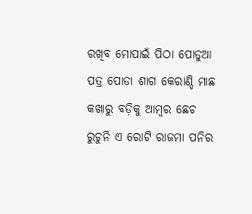ରଖିବ ମୋପାଇଁ ପିଠା ପୋଡୁଆ
ପତ୍ର ପୋଡା ଶାଗ କେରାଣ୍ଡି ମାଛ
କଖାରୁ ବଡ଼ିକୁ ଆମ୍ବର ଛେଚ
ରୁଚୁନି ଏ ରୋଟି ରାଜମା ପନିର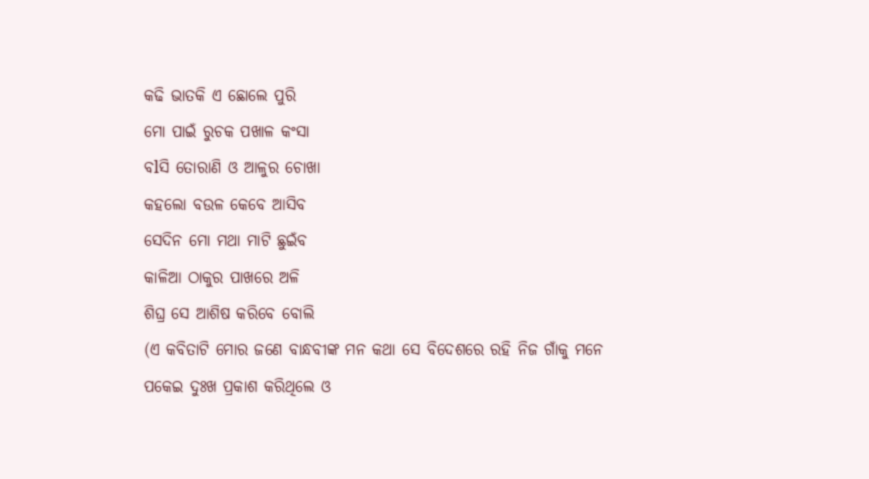କଢି ଭାତକି ଏ ଛୋଲେ ପୁରି
ମୋ ପାଇଁ ରୁଚକ ପଖାଳ କଂସା
ବlସି ତୋରାଣି ଓ ଆଳୁର ଚୋଖା
କହଲୋ ବଉଳ କେବେ ଆସିବ
ସେଦିନ ମୋ ମଥା ମାଟି ଛୁଇଁବ
କାଳିଆ ଠାକୁର ପାଖରେ ଅଳି
ଶିଘ୍ର ସେ ଆଶିଷ କରିବେ ବୋଲି
(ଏ କବିତାଟି ମୋର ଜଣେ ବାନ୍ଧବୀଙ୍କ ମନ କଥା ସେ ବିଦେଶରେ ରହି ନିଜ ଗାଁକୁ ମନେ ପକେଇ ଦୁଃଖ ପ୍ରକାଶ କରିଥିଲେ ଓ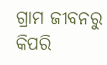ଗ୍ରାମ ଜୀବନରୁ କିପରି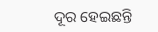ଦୂର ହେଇଛନ୍ତି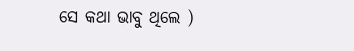ସେ କଥା ଭାବୁ ଥିଲେ )